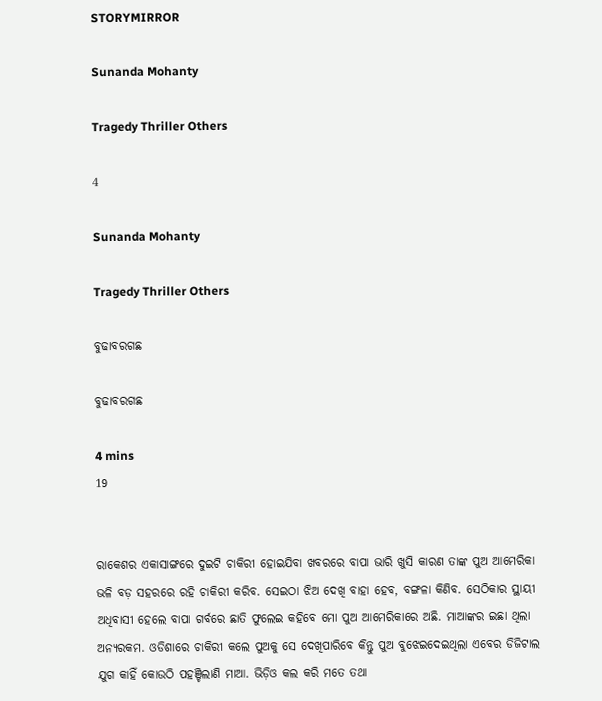STORYMIRROR

Sunanda Mohanty

Tragedy Thriller Others

4

Sunanda Mohanty

Tragedy Thriller Others

ବୁଢାବରଗଛ

ବୁଢାବରଗଛ

4 mins
19


ରାକେଶର ଏକାସାଙ୍ଗରେ ଦୁଇଟି ଚାକିରୀ ହୋଇଯିବା ଖବରରେ ବାପା ଭାରି ଖୁସି କାରଣ ତାଙ୍କ ପୁଅ ଆମେରିକା ଭଳି ବଡ଼ ସହରରେ ରହି ଚାକିରୀ କରିବ. ସେଇଠା ଝିଅ ଦେଖି ବାହା ହେବ, ବଙ୍ଗଳା କିଣିବ. ସେଠିକାର ସ୍ଥାୟୀ ଅଧିବାସୀ ହେଲେ ବାପା ଗର୍ବରେ ଛାତି ଫୁଲେଇ କହିବେ ମୋ ପୁଅ ଆମେରିକାରେ ଅଛି. ମାଆଙ୍କର ଇଛା ଥିଲା ଅନ୍ୟରକମ. ଓଡିଶାରେ ଚାକିରୀ କଲେ ପୁଅକୁ ସେ ଦେଖିପାରିବେ କିନ୍ତୁ ପୁଅ ବୁଝେଇଦେଇଥିଲା ଏବେର ଡିଜିଟାଲ ଯୁଗ କାହିଁ କୋଉଠି ପହଞ୍ଚିଲାଣି ମାଆ. ଭିଡ଼ିଓ କଲ କରି ମତେ ତଥା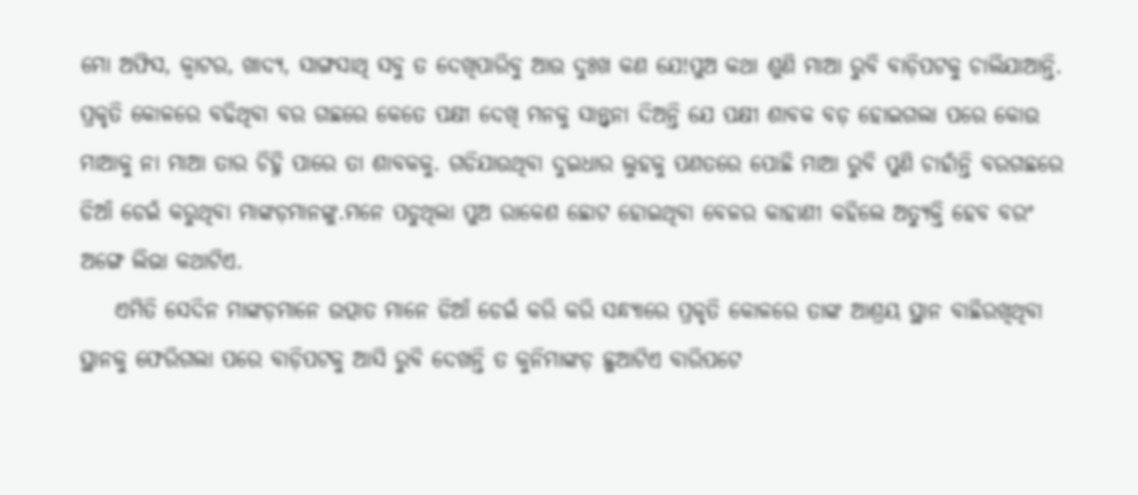ମୋ ଅଫିସ, କ୍ଵାଟର, ଖାଦ୍ୟ, ସାଙ୍ଗସାଥି ସବୁ ତ ଦେଖିପାରିବୁ ଆଉ ଦୁଃଖ କଣ ଯେ!ପୁଅ କଥା ଶୁଣି ମାଆ ରୁବି ବାଡ଼ିପଟକୁ ଚାଲିଯାଆନ୍ତି. ପ୍ରକୃତି କୋଳରେ ବଢିଥିବା ବର ଗଛରେ କେତେ ପକ୍ଷୀ ଦେଖି ମନକୁ ସାନ୍ତ୍ୱନା ଦିଅନ୍ତି ଯେ ପକ୍ଷୀ ଶାବକ ବଡ଼ ହୋଇଗଲା ପରେ କୋଉ ମାଆକୁ ନା ମାଆ ତାର ଚିହ୍ନି ପାରେ ତା ଶାବକକୁ. ଗଡିଯାଉଥିବା ଦୁଇଧାର ଲୁହକୁ ପଣତରେ ପୋଛି ମାଆ ରୁବି ପୁଣି ଚାହାଁନ୍ତି ବରଗଛରେ ଡିଆଁ ଡେଇଁ କରୁଥିବା ମାଙ୍କଡ଼ମାନଙ୍କୁ.ମନେ ପଡୁଥିଲା ପୁଅ ରାକେଶ ଛୋଟ ହୋଇଥିବା ବେଳର କାହାଣୀ କହିଲେ ଅତ୍ୟୁକ୍ତି ହେବ ବରଂ ଅଙ୍ଗେ ଲିଭା କଥାଟିଏ.
    ଏମିତି ସେଦିନ ମାଙ୍କଡ଼ମାନେ ଉତ୍ପାତ ମାନେ ଡିଆଁ ଡେଇଁ କରି କରି ସନ୍ଧ୍ୟାରେ ପ୍ରକୃତି କୋଳରେ ତାଙ୍କ ଆଶ୍ରୟ ସ୍ଥାନ ବାଛିରଖିଥିବା ସ୍ଥାନକୁ ଫେରିଗଲା ପରେ ବାଡ଼ିପଟକୁ ଆସି ରୁବି ଦେଖନ୍ତି ତ କୁନିମାଙ୍କଡ଼ ଛୁଆଟିଏ ବାରିପଟେ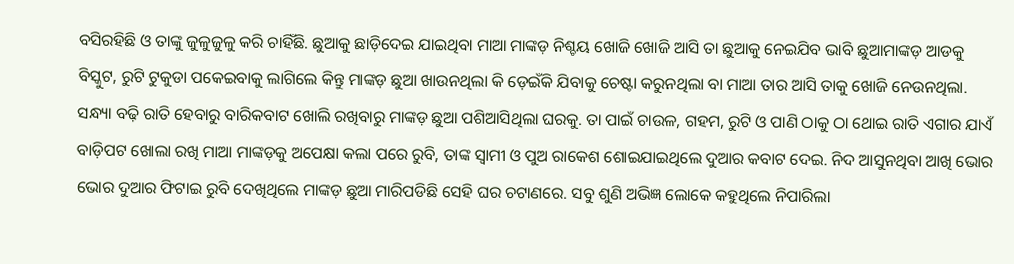ବସିରହିଛି ଓ ତାଙ୍କୁ ଜୁଳୁଜୁଳୁ କରି ଚାହିଁଛି. ଛୁଆକୁ ଛାଡ଼ିଦେଇ ଯାଇଥିବା ମାଆ ମାଙ୍କଡ଼ ନିଶ୍ଚୟ ଖୋଜି ଖୋଜି ଆସି ତା ଛୁଆକୁ ନେଇଯିବ ଭାବି ଛୁଆମାଙ୍କଡ଼ ଆଡକୁ ବିସ୍କୁଟ, ରୁଟି ଟୁକୁଡା ପକେଇବାକୁ ଲାଗିଲେ କିନ୍ତୁ ମାଙ୍କଡ଼ ଛୁଆ ଖାଉନଥିଲା କି ଡ଼େଇଁକି ଯିବାକୁ ଚେଷ୍ଟା କରୁନଥିଲା ବା ମାଆ ତାର ଆସି ତାକୁ ଖୋଜି ନେଉନଥିଲା. ସନ୍ଧ୍ୟା ବଢ଼ି ରାତି ହେବାରୁ ବାରିକବାଟ ଖୋଲି ରଖିବାରୁ ମାଙ୍କଡ଼ ଛୁଆ ପଶିଆସିଥିଲା ଘରକୁ. ତା ପାଇଁ ଚାଉଳ, ଗହମ, ରୁଟି ଓ ପାଣି ଠାକୁ ଠା ଥୋଇ ରାତି ଏଗାର ଯାଏଁ ବାଡ଼ିପଟ ଖୋଲା ରଖି ମାଆ ମାଙ୍କଡ଼କୁ ଅପେକ୍ଷା କଲା ପରେ ରୁବି, ତାଙ୍କ ସ୍ୱାମୀ ଓ ପୁଅ ରାକେଶ ଶୋଇଯାଇଥିଲେ ଦୁଆର କବାଟ ଦେଇ. ନିଦ ଆସୁନଥିବା ଆଖି ଭୋର ଭୋର ଦୁଆର ଫିଟାଇ ରୁବି ଦେଖିଥିଲେ ମାଙ୍କଡ଼ ଛୁଆ ମାରିପଡିଛି ସେହି ଘର ଚଟାଣରେ. ସବୁ ଶୁଣି ଅଭିଜ୍ଞ ଲୋକେ କହୁଥିଲେ ନିପାରିଲା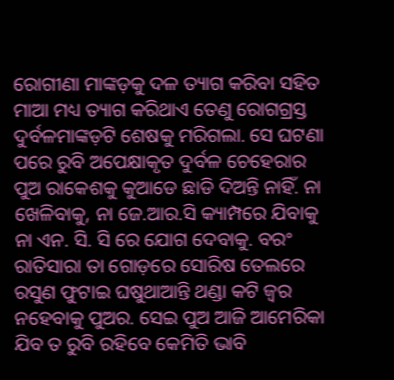ରୋଗୀଣା ମାଙ୍କଡ଼କୁ ଦଳ ତ୍ୟାଗ କରିବା ସହିତ ମାଆ ମଧ୍ୟ ତ୍ୟାଗ କରିଥାଏ ତେଣୁ ରୋଗଗ୍ରସ୍ତ ଦୁର୍ବଳମାଙ୍କଡ଼ଟି ଶେଷକୁ ମରିଗଲା. ସେ ଘଟଣା ପରେ ରୁବି ଅପେକ୍ଷାକୃତ ଦୁର୍ବଳ ଚେହେରାର ପୁଅ ରାକେଶକୁ କୁଆଡେ ଛାଡି ଦିଅନ୍ତି ନାହିଁ. ନା ଖେଳିବାକୁ, ନା ଜେ.ଆର.ସି କ୍ୟାମ୍ପରେ ଯିବାକୁ ନା ଏନ. ସି. ସି ରେ ଯୋଗ ଦେବାକୁ. ବରଂ ରାତିସାରା ତା ଗୋଡ଼ରେ ସୋରିଷ ତେଲରେ ରସୁଣ ଫୁଟାଇ ଘଷୁଥାଆନ୍ତି ଥଣ୍ଡା କଟି ଜ୍ୱର ନହେବାକୁ ପୁଅର. ସେଇ ପୁଅ ଆଜି ଆମେରିକା ଯିବ ତ ରୁବି ରହିବେ କେମିତି ଭାବି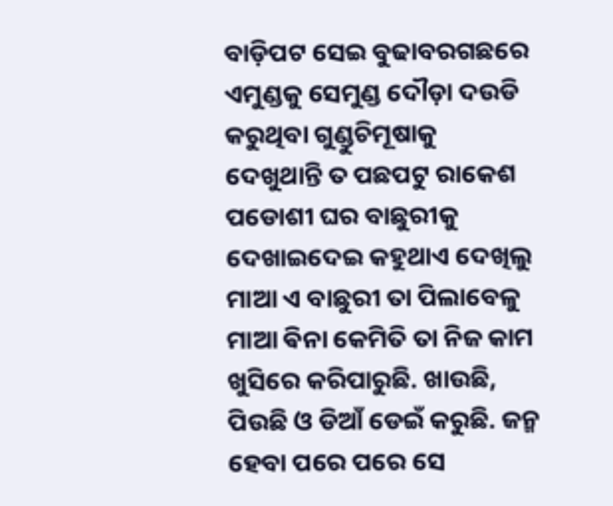ବାଡ଼ିପଟ ସେଇ ବୁଢାବରଗଛରେ ଏମୁଣ୍ଡକୁ ସେମୁଣ୍ଡ ଦୌଡ଼ା ଦଉଡି କରୁଥିବା ଗୁଣ୍ଡୁଚିମୂଷାକୁ ଦେଖୁଥାନ୍ତି ତ ପଛପଟୁ ରାକେଶ ପଡୋଶୀ ଘର ବାଛୁରୀକୁ ଦେଖାଇଦେଇ କହୁଥାଏ ଦେଖିଲୁ ମାଆ ଏ ବାଛୁରୀ ତା ପିଲାବେଳୁ ମାଆ ଵିନା କେମିତି ତା ନିଜ କାମ ଖୁସିରେ କରିପାରୁଛି. ଖାଉଛି, ପିଉଛି ଓ ଡିଆଁ ଡେଇଁ କରୁଛି. ଜନ୍ମ ହେବା ପରେ ପରେ ସେ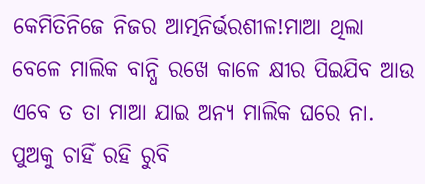କେମିତିନିଜେ ନିଜର ଆତ୍ମନିର୍ଭରଶୀଳ!ମାଆ ଥିଲା ବେଳେ ମାଲିକ ବାନ୍ଧି ରଖେ କାଳେ କ୍ଷୀର ପିଇଯିବ ଆଉ ଏବେ ତ ତା ମାଆ ଯାଇ ଅନ୍ୟ ମାଲିକ ଘରେ ନା. ପୁଅକୁ ଚାହିଁ ରହି ରୁବି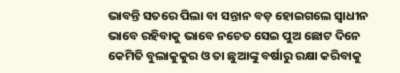ଭାବନ୍ତି ସତରେ ପିଲା ବା ସନ୍ତାନ ବଡ଼ ହୋଇଗଲେ ସ୍ବାଧୀନ ଭାବେ ରହିବାକୁ ଭାବେ ନଚେତ ସେଇ ପୁଅ ଛୋଟ ଦିନେ କେମିତି ବୁଲାକୁକୁର ଓ ତା ଛୁଆଙ୍କୁ ବର୍ଷାରୁ ରକ୍ଷା କରିବାକୁ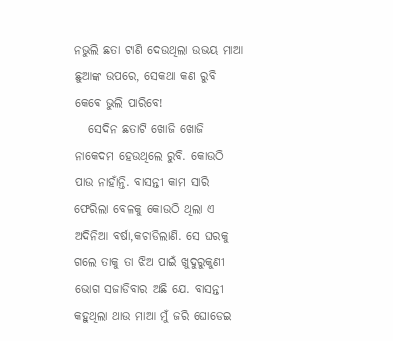ନଭୁଲି ଛତା ଟାଣି ଦେଉଥିଲା ଉଭୟ ମାଆ ଛୁଆଙ୍କ ଉପରେ, ସେକଥା କଣ ରୁବି କେଵେ ଭୁଲି ପାରିବେ!
   ସେଦିନ ଛତାଟି ଖୋଜି ଖୋଜି ନାକେଦମ ହେଉଥିଲେ ରୁବି. କୋଉଠି ପାଉ ନାହାଁନ୍ତି. ବାସନ୍ତୀ କାମ ସାରି ଫେରିଲା ବେଳକୁ କୋଉଠି ଥିଲା ଏ ଅଦିନିଆ ବର୍ଷା,କଚାଡିଲାଣି. ସେ ଘରକୁ ଗଲେ ତାକୁ ତା ଝିଅ ପାଇଁ ଖୁଦୁରୁକୁଣୀ ଭୋଗ ସଜାଡିବାର ଅଛି ଯେ. ବାସନ୍ତୀ କହୁଥିଲା ଥାଉ ମାଆ ମୁଁ ଜରି ଘୋଡେଇ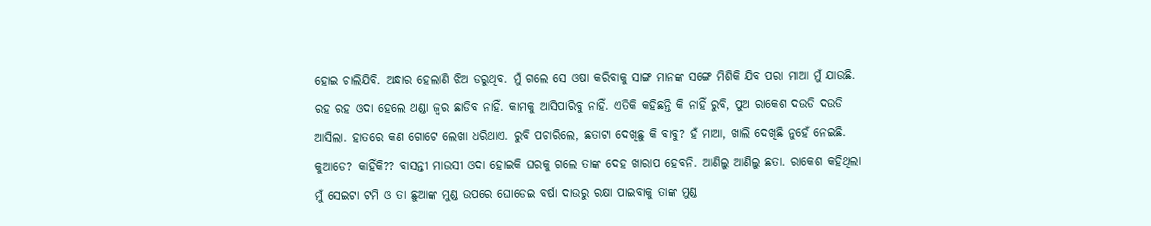ହୋଇ ଚାଲିଯିବି. ଅନ୍ଧାର ହେଲାଣି ଝିଅ ଡରୁଥିବ. ମୁଁ ଗଲେ ସେ ଓଷା କରିବାକୁ ସାଙ୍ଗ ମାନଙ୍କ ସଙ୍ଗେ ମିଶିକି ଯିବ ପରା ମାଆ ମୁଁ ଯାଉଛି. ରହ ରହ ଓଦା ହେଲେ ଥଣ୍ଡା ଜ୍ୱର ଛାଡିବ ନାହିଁ. କାମକୁ ଆସିପାରିବୁ ନାହିଁ. ଏତିକି କହିଛନ୍ତି କି ନାହିଁ ରୁବି, ପୁଅ ରାକେଶ ଦଉଡି ଦଉଡି ଆସିଲା. ହାତରେ କଣ ଗୋଟେ ଲେଖା ଧରିଥାଏ. ରୁବି ପଚାରିଲେ, ଛତାଟା ଦେଖିଛୁ କି ବାବୁ? ହଁ ମାଆ, ଖାଲି ଦେଖିଛି ନୁହେଁ ନେଇଛି. କୁଆଡେ? କାହିଁକି?? ବାସନ୍ତୀ ମାଉସୀ ଓଦା ହୋଇକି ଘରକୁ ଗଲେ ତାଙ୍କ ଦେହ ଖାରାପ ହେବନି. ଆଣିଲୁ ଆଣିଲୁ ଛତା. ରାକେଶ କହିଥିଲା ମୁଁ ସେଇଟା ଟମି ଓ ତା ଛୁଆଙ୍କ ମୁଣ୍ଡ ଉପରେ ଘୋଡେଇ ବର୍ଷା ଦାଉରୁ ରକ୍ଷା ପାଇବାକୁ ତାଙ୍କ ମୁଣ୍ଡ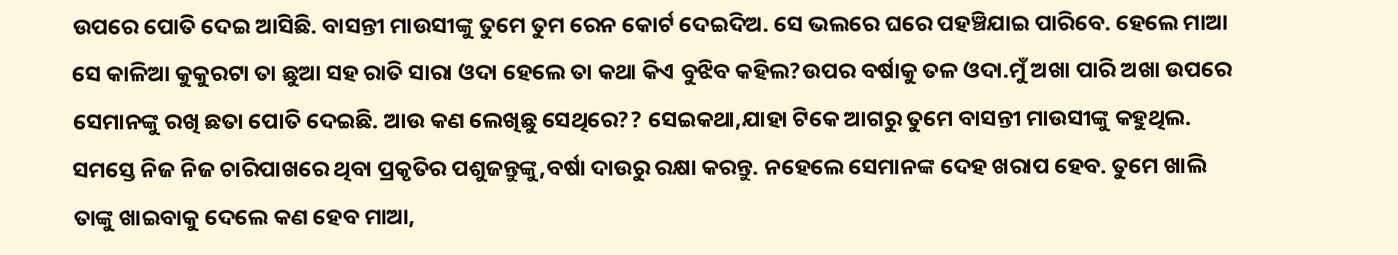ଉପରେ ପୋତି ଦେଇ ଆସିଛି. ବାସନ୍ତୀ ମାଉସୀଙ୍କୁ ତୁମେ ତୁମ ରେନ କୋର୍ଟ ଦେଇଦିଅ. ସେ ଭଲରେ ଘରେ ପହଞ୍ଚିଯାଇ ପାରିବେ. ହେଲେ ମାଆ ସେ କାଳିଆ କୁକୁରଟା ତା ଛୁଆ ସହ ରାତି ସାରା ଓଦା ହେଲେ ତା କଥା କିଏ ବୁଝିବ କହିଲ?ଉପର ବର୍ଷାକୁ ତଳ ଓଦା.ମୁଁ ଅଖା ପାରି ଅଖା ଉପରେ ସେମାନଙ୍କୁ ରଖି ଛତା ପୋତି ଦେଇଛି. ଆଉ କଣ ଲେଖିଛୁ ସେଥିରେ?? ସେଇକଥା,ଯାହା ଟିକେ ଆଗରୁ ତୁମେ ବାସନ୍ତୀ ମାଉସୀଙ୍କୁ କହୁଥିଲ. ସମସ୍ତେ ନିଜ ନିଜ ଚାରିପାଖରେ ଥିବା ପ୍ରକୃତିର ପଶୁଜନ୍ତୁଙ୍କୁ,ବର୍ଷା ଦାଉରୁ ରକ୍ଷା କରନ୍ତୁ. ନହେଲେ ସେମାନଙ୍କ ଦେହ ଖରାପ ହେବ. ତୁମେ ଖାଲି ତାଙ୍କୁ ଖାଇବାକୁ ଦେଲେ କଣ ହେବ ମାଆ,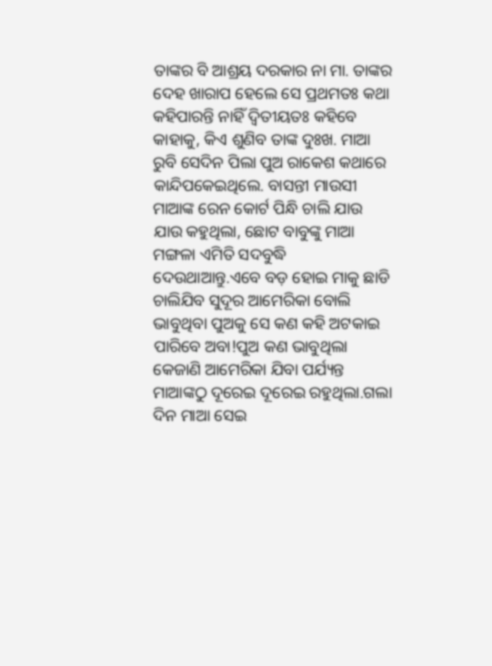ତାଙ୍କର ବି ଆଶ୍ରୟ ଦରକାର ନା ମା. ତାଙ୍କର ଦେହ ଖାରାପ ହେଲେ ସେ ପ୍ରଥମତଃ କଥା କହିପାରନ୍ତି ନାହିଁ ଦ୍ୱିତୀୟତଃ କହିବେ କାହାକୁ, କିଏ ଶୁଣିବ ତାଙ୍କ ଦୁଃଖ. ମାଆ ରୁବି ସେଦିନ ପିଲା ପୁଅ ରାକେଶ କଥାରେ କାନ୍ଦିପକେଇଥିଲେ. ବାସନ୍ତୀ ମାଉସୀ ମାଆଙ୍କ ରେନ କୋର୍ଟ ପିନ୍ଧି ଚାଲି ଯାଉ ଯାଉ କହୁଥିଲା, ଛୋଟ ବାବୁଙ୍କୁ ମାଆ ମଙ୍ଗଳା ଏମିତି ସଦବୁଦ୍ଧି ଦେଉଥାଆନ୍ତୁ.ଏବେ ବଡ଼ ହୋଇ ମାକୁ ଛାଡି ଚାଲିଯିବ ସୁଦୂର ଆମେରିକା ବୋଲି ଭାବୁଥିବା ପୁଅକୁ ସେ କଣ କହି ଅଟକାଇ ପାରିବେ ଅବା!ପୁଅ କଣ ଭାବୁଥିଲା କେଜାଣି ଆମେରିକା ଯିବା ପର୍ଯ୍ୟନ୍ତ ମାଆଙ୍କଠୁ ଦୂରେଇ ଦୂରେଇ ରହୁଥିଲା.ଗଲା ଦିନ ମାଆ ସେଇ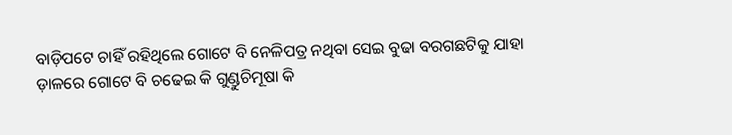ବାଡ଼ିପଟେ ଚାହିଁ ରହିଥିଲେ ଗୋଟେ ବି ନେଳିପତ୍ର ନଥିବା ସେଇ ବୁଢା ବରଗଛଟିକୁ ଯାହା ଡ଼ାଳରେ ଗୋଟେ ବି ଚଢେଇ କି ଗୁଣ୍ଡୁଚିମୂଷା କି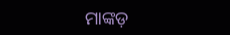ମାଙ୍କଡ଼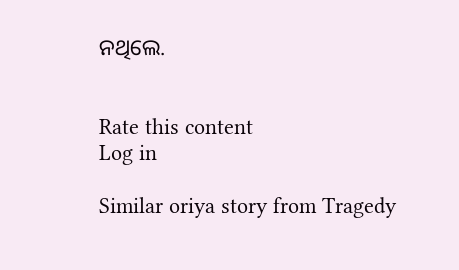ନଥିଲେ.


Rate this content
Log in

Similar oriya story from Tragedy